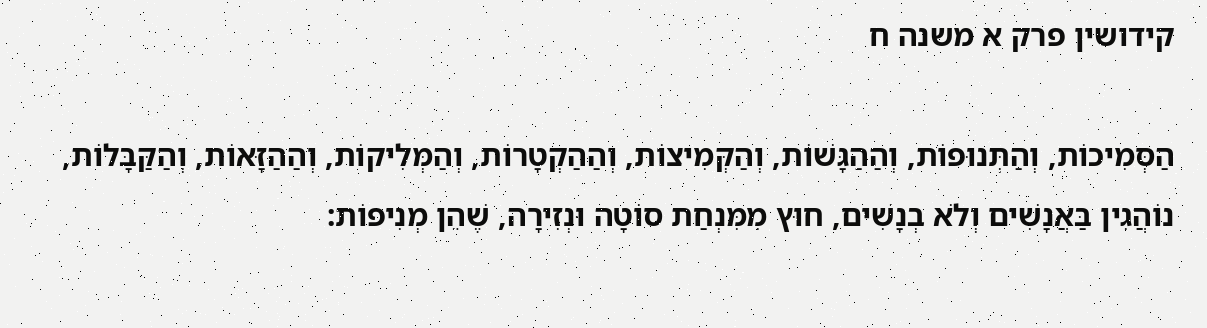קידושין פרק א משנה ח

הַסְּמִיכוֹת, וְהַתְּנוּפוֹת, וְהַהַגָּשׁוֹת, וְהַקְּמִיצוֹת, וְהַהַקְטָרוֹת, וְהַמְּלִיקוֹת, וְהַהַזָּאוֹת, וְהַקַּבָּלוֹת, נוֹהֲגִין בַּאֲנָשִׁים וְלֹא בְנָשִׁים, חוּץ מִמִּנְחַת סוֹטָה וּנְזִירָה, שֶׁהֵן מְנִיפוֹת: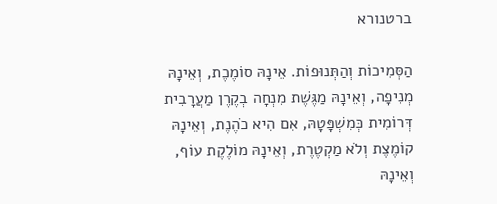ברטנורא

הַסְּמִיכוֹת וְהַתְּנוּפוֹת. אֵינָהּ סוֹמֶכֶת, וְאֵינָהּ מְנִיפָה, וְאֵינָהּ מַגֶּשֶׁת מִנְחָה בְקֶרֶן מַעֲרָבִית דְּרוֹמִית כְּמִשְׁפָּטָהּ, אִם הִיא כֹהֶנֶת, וְאֵינָהּ קוֹמֶצֶת וְלֹא מַקְטֶרֶת, וְאֵינָהּ מוֹלֶקֶת עוֹף, וְאֵינָהּ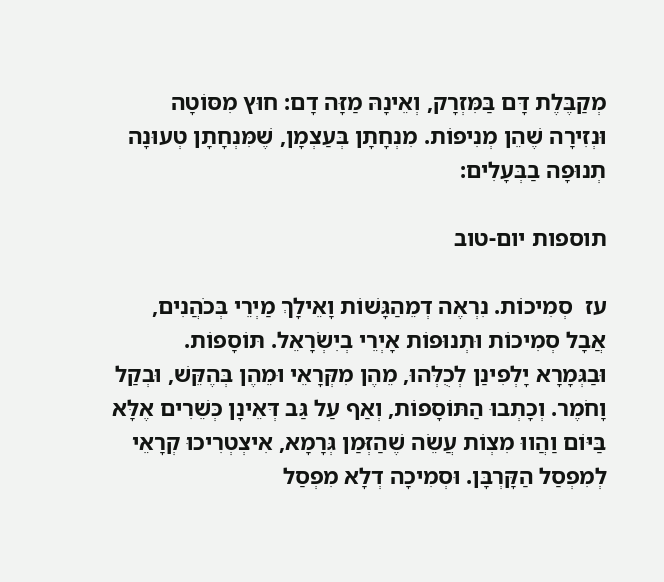מְקַבֶּלֶת דָּם בַּמִּזְרָק, וְאֵינָהּ מַזָּה דָם: חוּץ מִסּוֹטָה וּנְזִירָה שֶׁהֵן מְנִיפוֹת. מִנְחָתָן בְּעַצְמָן, שֶׁמִּנְחָתָן טְעוּנָה תְנוּפָה בַבְּעָלִים:

תוספות יום-טוב

עז  סְמִיכוֹת. נִרְאֶה דְמֵהַגָּשׁוֹת וָאֵילָךְ מַיְרֵי בְּכֹהֲנִים, אֲבָל סְמִיכוֹת וּתְנוּפוֹת אָיְרֵי בְיִשְׂרָאֵל. תּוֹסָפוֹת. וּבַגְּמָרָא יָלְפִינַן לְכֻלְּהוּ, מֵהֶן מִקְּרָאֵי וּמֵהֶן בְּהֶקֵּשׁ, וּבְקַל וָחֹמֶר. וְכָתְבוּ הַתּוֹסָפוֹת, וְאַף עַל גַּב דְּאֵינָן כְּשֵׁרִים אֶלָּא בַּיּוֹם וַהֲווּ מִצְוֹת עֲשֵׂה שֶׁהַזְּמַן גְּרָמָא, אִיצְטְרִיכוּ קְרָאֵי לְמִפְסַל הַקָּרְבָּן. וּסְמִיכָה דְלָא מִפְסַל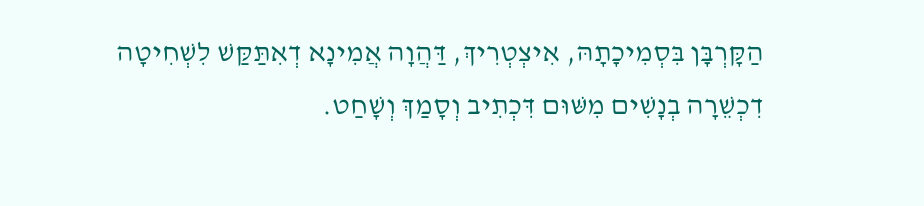הַקָּרְבָּן בִּסְמִיכָתָהּ, אִיצְטְרִיךְ, דַּהֲוָה אֲמִינָא דְאִתַּקַּשׁ לִשְׁחִיטָה דִכְשֵׁרָה בְנָשִׁים מִשּׁוּם דִּכְתִיב וְסָמַךְ וְשָׁחַט.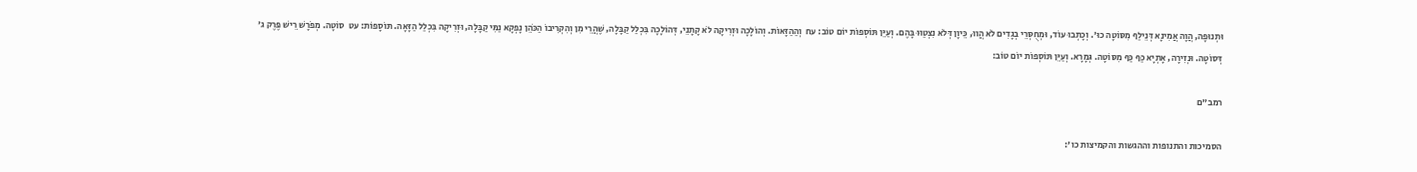וּתְנוּפָה, הֲוָה אֲמִינָא דְּנֵילַף מִסּוֹטָה כוּ'. וְכָתְבוּ עוֹד, וּמְחֻסְּרֵי בְגָדִים לֹא הֲווּ, כֵּיוָן דְּלֹא נִצְטַוּוּ בָּהֶם. וְעַיֵּן תּוֹסְפוֹת יוֹם טוֹב: עח  וְהַהַזָּאוֹת. וְהוֹלָכָה וּזְרִיקָה לֹא קָתָנֵי, דְּהוֹלָכָה בִּכְלַל קַבָּלָה, שֶׁהֲרֵי מִן וְהִקְרִיבוֹ הַכֹּהֵן נָפְקָא נַמִּי קַבָּלָה, וּזְרִיקָה בִּכְלַל הַזָּאָה. תּוֹסָפוֹת: עט  סוֹטָה. מְפֹרָשׁ רֵישׁ פֶּרֶק ג' דְּסוֹטָה. וּנְזִירָה, אָתְיָא כַּף כַּף מִסּוֹטָה. גְּמָרָא. וְעַיֵּן תּוֹסְפוֹת יוֹם טוֹב:

רמב"ם

הסמיכות והתנופות וההגשות והקמיצות כו':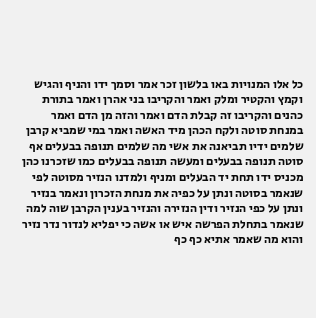כל אלו המנויות באו בלשון זכר אמר וסמך ידו והניף והגיש וקמץ והקטיר ומלק ואמר והקריבו בני אהרן ואמר בתורת כהנים והקריבו זה קבלת הדם ואמר והזה מן הדם ואמר במנחת סוטה ולקח הכהן מיד האשה ואמר במי שמביא קרבן שלמים ידיו תביאנה את אשי מה שלמים תנופה בבעלים אף סוטה תנופה בבעלים ומעשה תנופה בבעלים כמו שזכרנו כהן מכניס ידו תחת יד הבעלים ומניף ולמדנו הנזיר מסוטה לפי שנאמר בסוטה ונתן על כפיה את מנחת הזכרון ונאמר בנזיר ונתן על כפי הנזיר ודין הנזירה והנזיר בענין הקרבן שוה למה שנאמר בתחלת הפרשה איש או אשה כי יפליא לנדור נדר נזיר והוא מה שאמר אתיא כף כף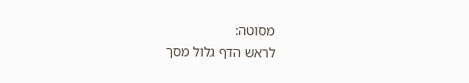מסוטה:
לראש הדף גלול מסך